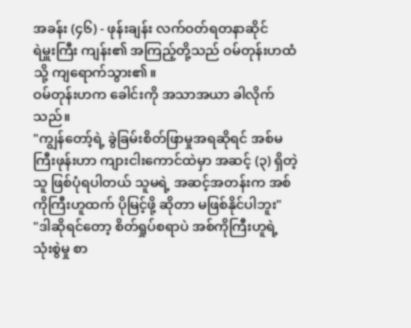အခန်း (၄၆) - ဖုန်းချန်း လက်ဝတ်ရတနာဆိုင်
ရဲမှူးကြီး ကျန်း၏ အကြည့်တို့သည် ဝမ်တုန်းဟထံသို့ ကျရောက်သွား၏။
ဝမ်တုန်းဟက ခေါင်းကို အသာအယာ ခါလိုက်သည်။
"ကျွန်တော့်ရဲ့ ခွဲခြမ်းစိတ်ဖြာမှုအရဆိုရင် အစ်မကြီးဖုန်းဟာ ကျားငါးကောင်ထဲမှာ အဆင့် (၃) ရှိတဲ့သူ ဖြစ်ပုံရပါတယ် သူမရဲ့ အဆင့်အတန်းက အစ်ကိုကြီးဟူထက် ပိုမြင့်ဖို့ ဆိုတာ မဖြစ်နိုင်ပါဘူး"
"ဒါဆိုရင်တော့ စိတ်ရှုပ်စရာပဲ အစ်ကိုကြီးဟူရဲ့ သုံးစွဲမှု စာ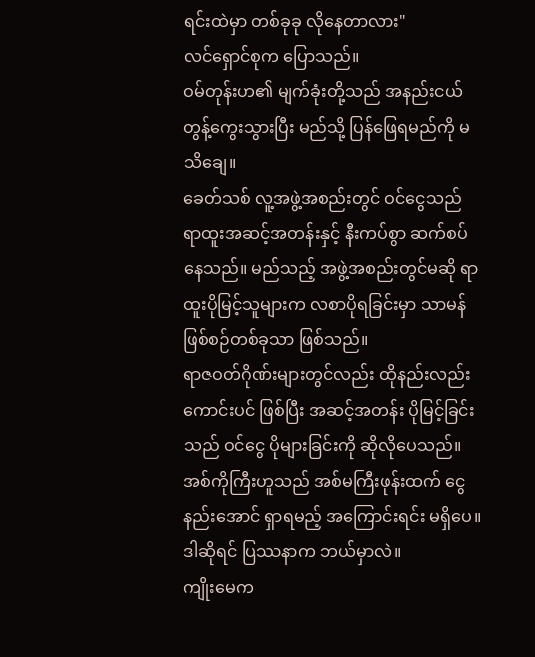ရင်းထဲမှာ တစ်ခုခု လိုနေတာလား"
လင်ရှောင်စုက ပြောသည်။
ဝမ်တုန်းဟ၏ မျက်ခုံးတို့သည် အနည်းငယ် တွန့်ကွေးသွားပြီး မည်သို့ ပြန်ဖြေရမည်ကို မသိချေ။
ခေတ်သစ် လူ့အဖွဲ့အစည်းတွင် ဝင်ငွေသည် ရာထူးအဆင့်အတန်းနှင့် နီးကပ်စွာ ဆက်စပ်နေသည်။ မည်သည့် အဖွဲ့အစည်းတွင်မဆို ရာထူးပိုမြင့်သူများက လစာပိုရခြင်းမှာ သာမန် ဖြစ်စဉ်တစ်ခုသာ ဖြစ်သည်။
ရာဇဝတ်ဂိုဏ်းများတွင်လည်း ထိုနည်းလည်းကောင်းပင် ဖြစ်ပြီး အဆင့်အတန်း ပိုမြင့်ခြင်းသည် ဝင်ငွေ ပိုများခြင်းကို ဆိုလိုပေသည်။
အစ်ကိုကြီးဟူသည် အစ်မကြီးဖုန်းထက် ငွေနည်းအောင် ရှာရမည့် အကြောင်းရင်း မရှိပေ။
ဒါဆိုရင် ပြဿနာက ဘယ်မှာလဲ။
ကျိုးမေက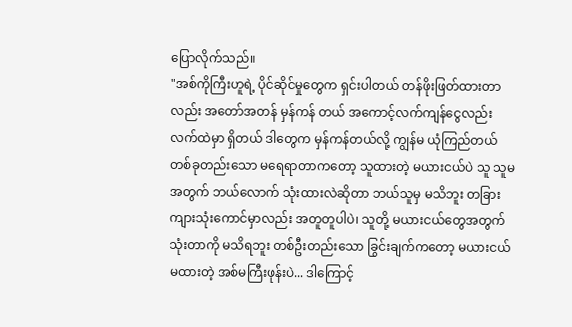ပြောလိုက်သည်။
"အစ်ကိုကြီးဟူရဲ့ ပိုင်ဆိုင်မှုတွေက ရှင်းပါတယ် တန်ဖိုးဖြတ်ထားတာလည်း အတော်အတန် မှန်ကန် တယ် အကောင့်လက်ကျန်ငွေလည်း လက်ထဲမှာ ရှိတယ် ဒါတွေက မှန်ကန်တယ်လို့ ကျွန်မ ယုံကြည်တယ် တစ်ခုတည်းသော မရေရာတာကတော့ သူထားတဲ့ မယားငယ်ပဲ သူ သူမအတွက် ဘယ်လောက် သုံးထားလဲဆိုတာ ဘယ်သူမှ မသိဘူး တခြား ကျားသုံးကောင်မှာလည်း အတူတူပါပဲ၊ သူတို့ မယားငယ်တွေအတွက် သုံးတာကို မသိရဘူး တစ်ဦးတည်းသော ခြွင်းချက်ကတော့ မယားငယ် မထားတဲ့ အစ်မကြီးဖုန်းပဲ... ဒါကြောင့်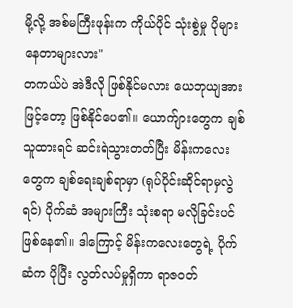မို့လို့ အစ်မကြီးဖုန်းက ကိုယ်ပိုင် သုံးစွဲမှု ပိုများနေတာများလား"
တကယ်ပဲ အဲဒီလို ဖြစ်နိုင်မလား ယေဘုယျအားဖြင့်တော့ ဖြစ်နိုင်ပေ၏။ ယောက်ျားတွေက ချစ်သူထားရင် ဆင်းရဲသွားတတ်ပြီး မိန်းကလေးတွေက ချစ်ရေးချစ်ရာမှာ (ရုပ်ပိုင်းဆိုင်ရာမှလွဲရင်) ပိုက်ဆံ အများကြီး သုံးစရာ မလိုခြင်းပင်ဖြစ်နေ၏။ ဒါကြောင့် မိန်းကလေးတွေရဲ့ ပိုက်ဆံက ပိုပြီး လွတ်လပ်မှုရှိကာ ရာဇဝတ်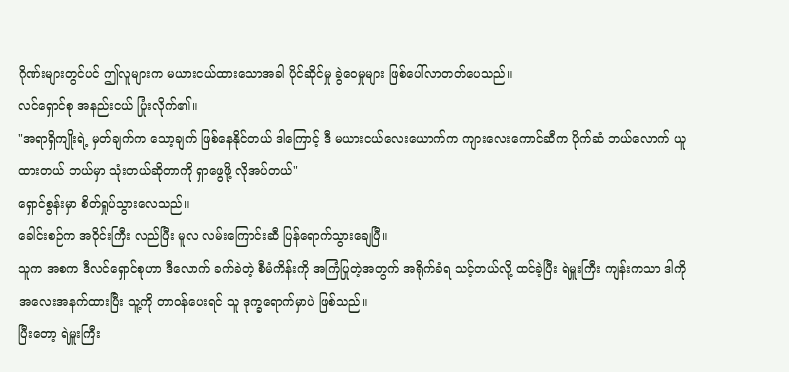ဂိုဏ်းများတွင်ပင် ဤလူများက မယားငယ်ထားသောအခါ ပိုင်ဆိုင်မှု ခွဲဝေမှုများ ဖြစ်ပေါ်လာတတ်ပေသည်။
လင်ရှောင်စု အနည်းငယ် ပြုံးလိုက်၏။
"အရာရှိကျိုးရဲ့ မှတ်ချက်က သော့ချက် ဖြစ်နေနိုင်တယ် ဒါကြောင့် ဒီ မယားငယ်လေးယောက်က ကျားလေးကောင်ဆီက ပိုက်ဆံ ဘယ်လောက် ယူထားတယ် ဘယ်မှာ သုံးတယ်ဆိုတာကို ရှာဖွေဖို့ လိုအပ်တယ်"
ရှောင်စွန်းမှာ စိတ်ရှုပ်သွားလေသည်။
ခေါင်းစဉ်က အဝိုင်းကြီး လည်ပြီး မူလ လမ်းကြောင်းဆီ ပြန်ရောက်သွားချေပြီ။
သူက အစက ဒီလင်ရှောင်စုဟာ ဒီလောက် ခက်ခဲတဲ့ စီမံကိန်းကို အကြံပြုတဲ့အတွက် အရိုက်ခံရ သင့်တယ်လို့ ထင်ခဲ့ပြီး ရဲမှူးကြီး ကျန်းကသာ ဒါကို အလေးအနက်ထားပြီး သူ့ကို တာဝန်ပေးရင် သူ ဒုက္ခရောက်မှာပဲ ဖြစ်သည်။
ပြီးတော့ ရဲမှူးကြီး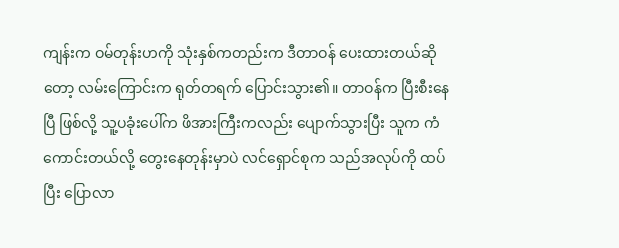ကျန်းက ဝမ်တုန်းဟကို သုံးနှစ်ကတည်းက ဒီတာဝန် ပေးထားတယ်ဆိုတော့ လမ်းကြောင်းက ရုတ်တရက် ပြောင်းသွား၏။ တာဝန်က ပြီးစီးနေပြီ ဖြစ်လို့ သူ့ပခုံးပေါ်က ဖိအားကြီးကလည်း ပျောက်သွားပြီး သူက ကံကောင်းတယ်လို့ တွေးနေတုန်းမှာပဲ လင်ရှောင်စုက သည်အလုပ်ကို ထပ်ပြီး ပြောလာ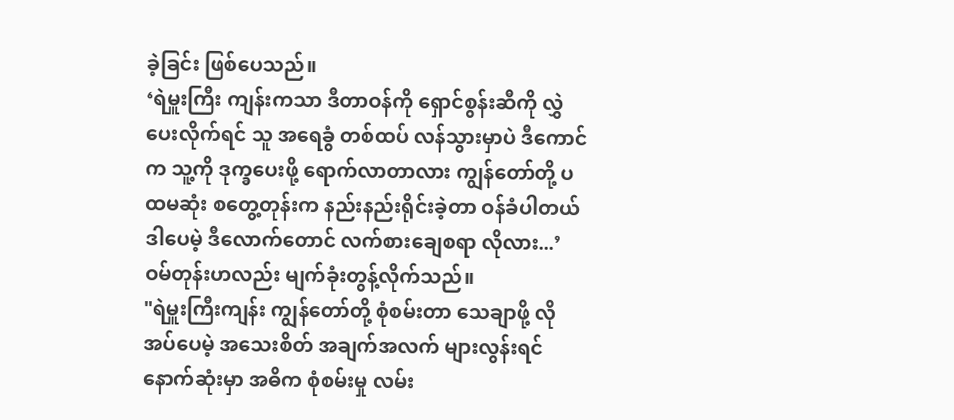ခဲ့ခြင်း ဖြစ်ပေသည်။
‘ရဲမှူးကြီး ကျန်းကသာ ဒီတာဝန်ကို ရှောင်စွန်းဆီကို လွှဲပေးလိုက်ရင် သူ အရေခွံ တစ်ထပ် လန်သွားမှာပဲ ဒီကောင်က သူ့ကို ဒုက္ခပေးဖို့ ရောက်လာတာလား ကျွန်တော်တို့ ပထမဆုံး စတွေ့တုန်းက နည်းနည်းရိုင်းခဲ့တာ ဝန်ခံပါတယ် ဒါပေမဲ့ ဒီလောက်တောင် လက်စားချေစရာ လိုလား...’
ဝမ်တုန်းဟလည်း မျက်ခုံးတွန့်လိုက်သည်။
"ရဲမှူးကြီးကျန်း ကျွန်တော်တို့ စုံစမ်းတာ သေချာဖို့ လိုအပ်ပေမဲ့ အသေးစိတ် အချက်အလက် များလွန်းရင် နောက်ဆုံးမှာ အဓိက စုံစမ်းမှု လမ်း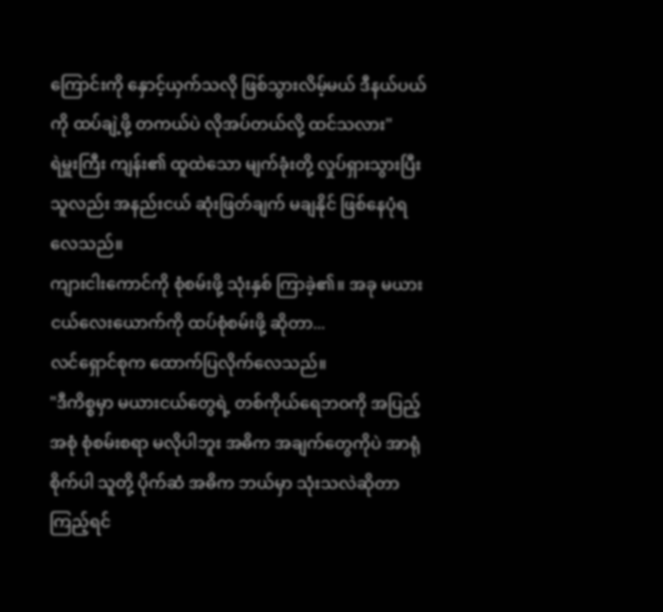ကြောင်းကို နှောင့်ယှက်သလို ဖြစ်သွားလိမ့်မယ် ဒီနယ်ပယ်ကို ထပ်ချဲ့ဖို့ တကယ်ပဲ လိုအပ်တယ်လို့ ထင်သလား"
ရဲမှူးကြီး ကျန်း၏ ထူထဲသော မျက်ခုံးတို့ လှုပ်ရှားသွားပြီး သူလည်း အနည်းငယ် ဆုံးဖြတ်ချက် မချနိုင် ဖြစ်နေပုံရလေသည်။
ကျားငါးကောင်ကို စုံစမ်းဖို့ သုံးနှစ် ကြာခဲ့၏။ အခု မယားငယ်လေးယောက်ကို ထပ်စုံစမ်းဖို့ ဆိုတာ...
လင်ရှောင်စုက ထောက်ပြလိုက်လေသည်။
"ဒီကိစ္စမှာ မယားငယ်တွေရဲ့ တစ်ကိုယ်ရေဘဝကို အပြည့်အစုံ စုံစမ်းစရာ မလိုပါဘူး အဓိက အချက်တွေကိုပဲ အာရုံစိုက်ပါ သူတို့ ပိုက်ဆံ အဓိက ဘယ်မှာ သုံးသလဲဆိုတာ ကြည့်ရင်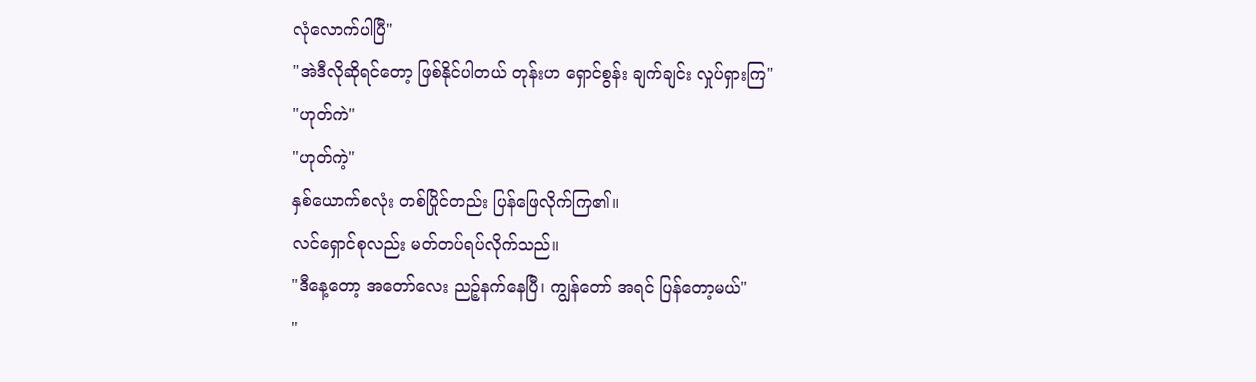လုံလောက်ပါပြီ"
"အဲဒီလိုဆိုရင်တော့ ဖြစ်နိုင်ပါတယ် တုန်းဟ ရှောင်စွန်း ချက်ချင်း လှုပ်ရှားကြ"
"ဟုတ်ကဲ"
"ဟုတ်ကဲ့"
နှစ်ယောက်စလုံး တစ်ပြိုင်တည်း ပြန်ဖြေလိုက်ကြ၏။
လင်ရှောင်စုလည်း မတ်တပ်ရပ်လိုက်သည်။
"ဒီနေ့တော့ အတော်လေး ညဉ့်နက်နေပြီ၊ ကျွန်တော် အရင် ပြန်တော့မယ်"
"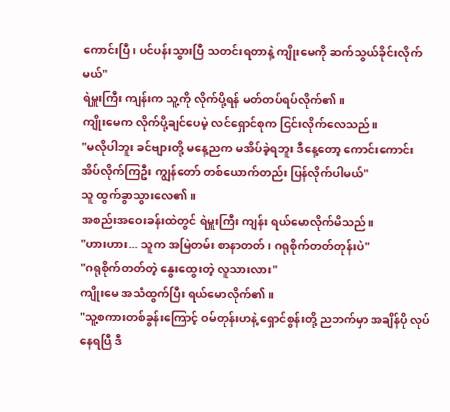ကောင်းပြီ၊ ပင်ပန်းသွားပြီ သတင်းရတာနဲ့ ကျိုးမေကို ဆက်သွယ်ခိုင်းလိုက်မယ်"
ရဲမှူးကြီး ကျန်းက သူ့ကို လိုက်ပို့ရန် မတ်တပ်ရပ်လိုက်၏။
ကျိုးမေက လိုက်ပို့ချင်ပေမဲ့ လင်ရှောင်စုက ငြင်းလိုက်လေသည်။
"မလိုပါဘူး ခင်ဗျားတို့ မနေ့ညက မအိပ်ခဲ့ရဘူး ဒီနေ့တော့ ကောင်းကောင်း အိပ်လိုက်ကြဦး ကျွန်တော် တစ်ယောက်တည်း ပြန်လိုက်ပါမယ်"
သူ ထွက်ခွာသွားလေ၏။
အစည်းအဝေးခန်းထဲတွင် ရဲမှူးကြီး ကျန်း ရယ်မောလိုက်မိသည်။
"ဟားဟား... သူက အမြဲတမ်း စာနာတတ်၊ ဂရုစိုက်တတ်တုန်းပဲ"
"ဂရုစိုက်တတ်တဲ့ နွေးထွေးတဲ့ လူသားလား"
ကျိုးမေ အသံထွက်ပြီး ရယ်မောလိုက်၏။
"သူ့စကားတစ်ခွန်းကြောင့် ဝမ်တုန်းဟနဲ့ ရှောင်စွန်းတို့ ညဘက်မှာ အချိန်ပို လုပ်နေရပြီ ဒီ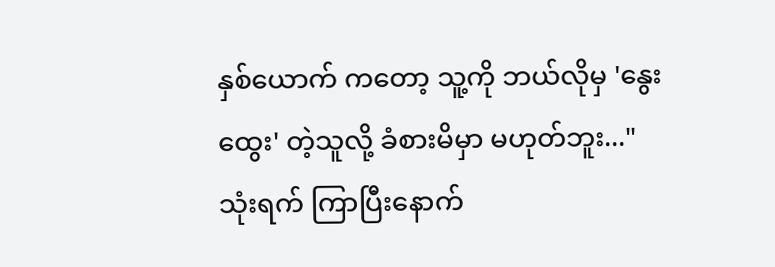နှစ်ယောက် ကတော့ သူ့ကို ဘယ်လိုမှ 'နွေးထွေး' တဲ့သူလို့ ခံစားမိမှာ မဟုတ်ဘူး..."
သုံးရက် ကြာပြီးနောက်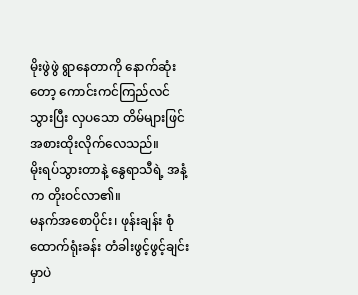မိုးဖွဲဖွဲ ရွာနေတာကို နောက်ဆုံးတော့ ကောင်းကင်ကြည်လင်သွားပြီး လှပသော တိမ်များဖြင် အစားထိုးလိုက်လေသည်။
မိုးရပ်သွားတာနဲ့ နွေရာသီရဲ့ အနံ့က တိုးဝင်လာ၏။
မနက်အစောပိုင်း၊ ဖုန်းချန်း စုံထောက်ရုံးခန်း တံခါးဖွင့်ဖွင့်ချင်းမှာပဲ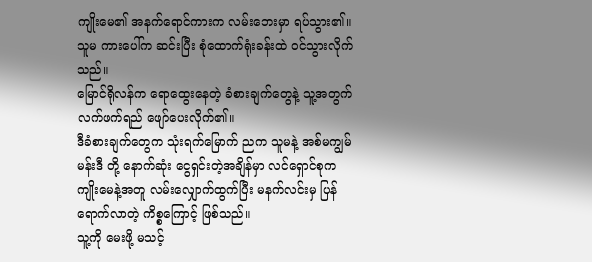ကျိုးမေ၏ အနက်ရောင်ကားက လမ်းဘေးမှာ ရပ်သွား၏။
သူမ ကားပေါ်က ဆင်းပြီး စုံထောက်ရုံးခန်းထဲ ဝင်သွားလိုက်သည်။
မြောင်ရိုလန်က ရောထွေးနေတဲ့ ခံစားချက်တွေနဲ့ သူ့အတွက် လက်ဖက်ရည် ဖျော်ပေးလိုက်၏။
ဒီခံစားချက်တွေက သုံးရက်မြောက် ညက သူမနဲ့ အစ်မကျွမ်မန်းဒီ တို့ နောက်ဆုံး ငွေရှင်းတဲ့အချိန်မှာ လင်ရှောင်စုက ကျိုးမေနဲ့အတူ လမ်းလျှောက်ထွက်ပြီး မနက်လင်းမှ ပြန်ရောက်လာတဲ့ ကိစ္စကြောင့် ဖြစ်သည်။
သူ့ကို မေးဖို့ မသင့်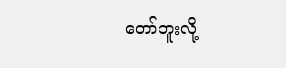တော်ဘူးလို့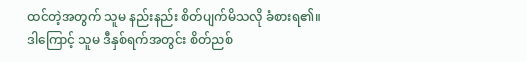ထင်တဲ့အတွက် သူမ နည်းနည်း စိတ်ပျက်မိသလို ခံစားရ၏။
ဒါကြောင့် သူမ ဒီနှစ်ရက်အတွင်း စိတ်ညစ်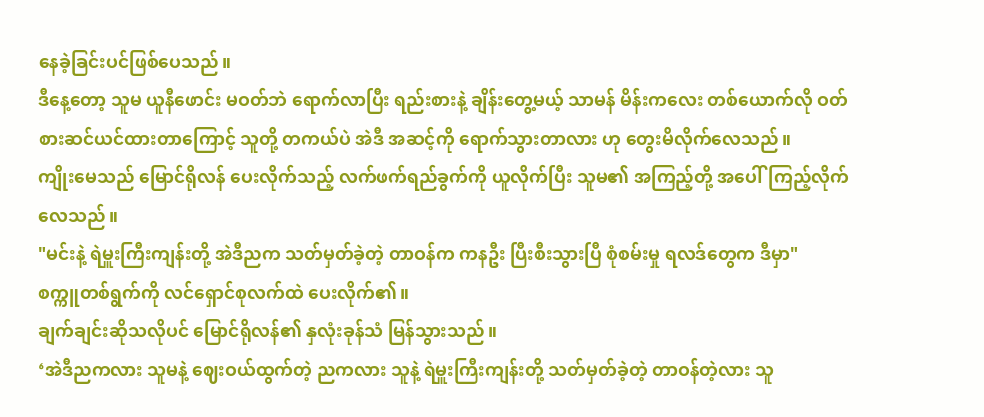နေခဲ့ခြင်းပင်ဖြစ်ပေသည်။
ဒီနေ့တော့ သူမ ယူနီဖောင်း မဝတ်ဘဲ ရောက်လာပြီး ရည်းစားနဲ့ ချိန်းတွေ့မယ့် သာမန် မိန်းကလေး တစ်ယောက်လို ဝတ်စားဆင်ယင်ထားတာကြောင့် သူတို့ တကယ်ပဲ အဲဒီ အဆင့်ကို ရောက်သွားတာလား ဟု တွေးမိလိုက်လေသည်။
ကျိုးမေသည် မြောင်ရိုလန် ပေးလိုက်သည့် လက်ဖက်ရည်ခွက်ကို ယူလိုက်ပြီး သူမ၏ အကြည့်တို့ အပေါ်ကြည့်လိုက်လေသည်။
"မင်းနဲ့ ရဲမှူးကြီးကျန်းတို့ အဲဒီညက သတ်မှတ်ခဲ့တဲ့ တာဝန်က ကနဦး ပြီးစီးသွားပြီ စုံစမ်းမှု ရလဒ်တွေက ဒီမှာ"
စက္ကူတစ်ရွက်ကို လင်ရှောင်စုလက်ထဲ ပေးလိုက်၏။
ချက်ချင်းဆိုသလိုပင် မြောင်ရိုလန်၏ နှလုံးခုန်သံ မြန်သွားသည်။
‘အဲဒီညကလား သူမနဲ့ ဈေးဝယ်ထွက်တဲ့ ညကလား သူနဲ့ ရဲမှူးကြီးကျန်းတို့ သတ်မှတ်ခဲ့တဲ့ တာဝန်တဲ့လား သူ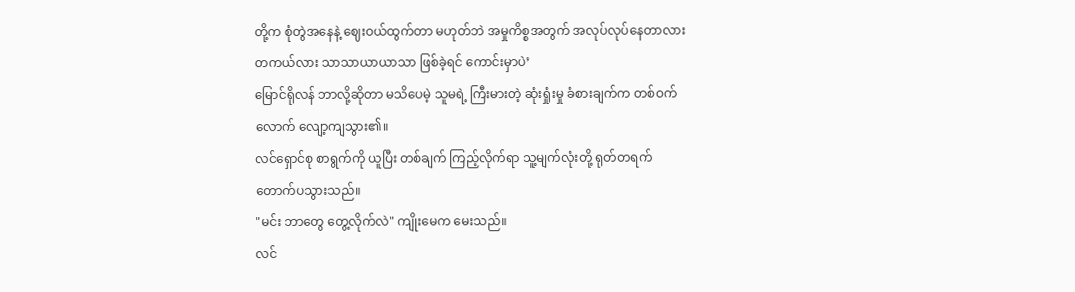တို့က စုံတွဲအနေနဲ့ ဈေးဝယ်ထွက်တာ မဟုတ်ဘဲ အမှုကိစ္စအတွက် အလုပ်လုပ်နေတာလား တကယ်လား သာသာယာယာသာ ဖြစ်ခဲ့ရင် ကောင်းမှာပဲ’
မြောင်ရိုလန် ဘာလို့ဆိုတာ မသိပေမဲ့ သူမရဲ့ ကြီးမားတဲ့ ဆုံးရှုံးမှု ခံစားချက်က တစ်ဝက်လောက် လျော့ကျသွား၏။
လင်ရှောင်စု စာရွက်ကို ယူပြီး တစ်ချက် ကြည့်လိုက်ရာ သူ့မျက်လုံးတို့ ရုတ်တရက် တောက်ပသွားသည်။
"မင်း ဘာတွေ တွေ့လိုက်လဲ" ကျိုးမေက မေးသည်။
လင်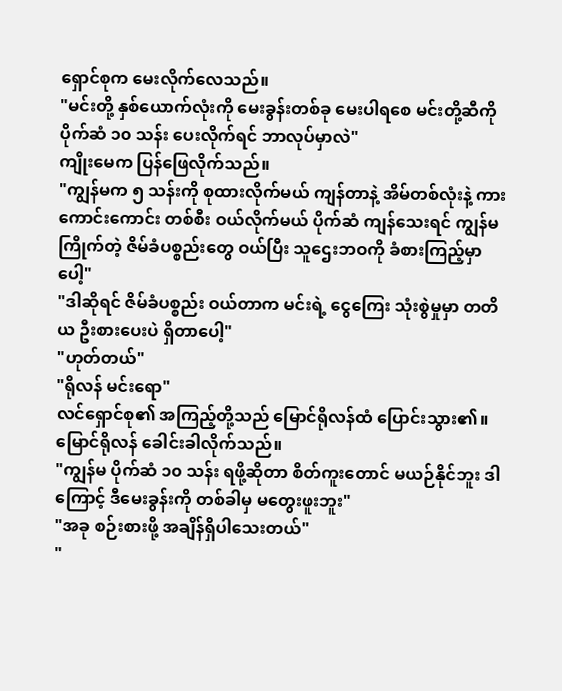ရှောင်စုက မေးလိုက်လေသည်။
"မင်းတို့ နှစ်ယောက်လုံးကို မေးခွန်းတစ်ခု မေးပါရစေ မင်းတို့ဆီကို ပိုက်ဆံ ၁၀ သန်း ပေးလိုက်ရင် ဘာလုပ်မှာလဲ"
ကျိုးမေက ပြန်ဖြေလိုက်သည်။
"ကျွန်မက ၅ သန်းကို စုထားလိုက်မယ် ကျန်တာနဲ့ အိမ်တစ်လုံးနဲ့ ကားကောင်းကောင်း တစ်စီး ဝယ်လိုက်မယ် ပိုက်ဆံ ကျန်သေးရင် ကျွန်မ ကြိုက်တဲ့ ဇိမ်ခံပစ္စည်းတွေ ဝယ်ပြီး သူဌေးဘဝကို ခံစားကြည့်မှာပေါ့"
"ဒါဆိုရင် ဇိမ်ခံပစ္စည်း ဝယ်တာက မင်းရဲ့ ငွေကြေး သုံးစွဲမှုမှာ တတိယ ဦးစားပေးပဲ ရှိတာပေါ့"
"ဟုတ်တယ်"
"ရိုလန် မင်းရော"
လင်ရှောင်စု၏ အကြည့်တို့သည် မြောင်ရိုလန်ထံ ပြောင်းသွား၏။
မြောင်ရိုလန် ခေါင်းခါလိုက်သည်။
"ကျွန်မ ပိုက်ဆံ ၁၀ သန်း ရဖို့ဆိုတာ စိတ်ကူးတောင် မယဉ်နိုင်ဘူး ဒါကြောင့် ဒီမေးခွန်းကို တစ်ခါမှ မတွေးဖူးဘူး"
"အခု စဉ်းစားဖို့ အချိန်ရှိပါသေးတယ်"
"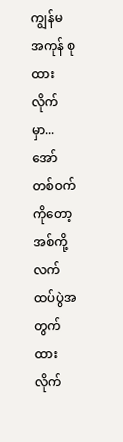ကျွန်မ အကုန် စုထားလိုက်မှာ... အော် တစ်ဝက်ကိုတော့ အစ်ကို့ လက်ထပ်ပွဲအတွက် ထားလိုက်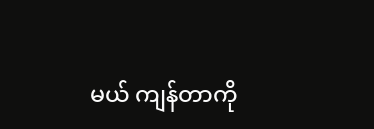မယ် ကျန်တာကို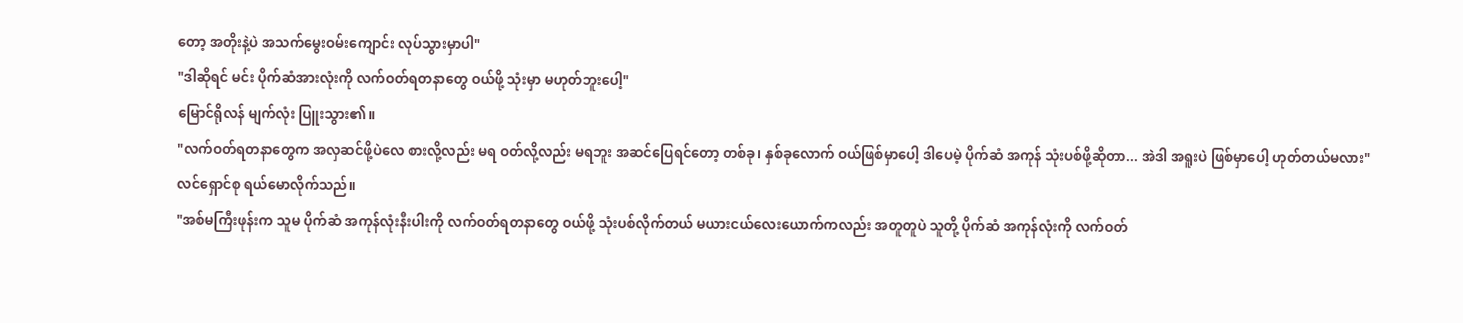တော့ အတိုးနဲ့ပဲ အသက်မွေးဝမ်းကျောင်း လုပ်သွားမှာပါ"
"ဒါဆိုရင် မင်း ပိုက်ဆံအားလုံးကို လက်ဝတ်ရတနာတွေ ဝယ်ဖို့ သုံးမှာ မဟုတ်ဘူးပေါ့"
မြောင်ရိုလန် မျက်လုံး ပြူးသွား၏။
"လက်ဝတ်ရတနာတွေက အလှဆင်ဖို့ပဲလေ စားလို့လည်း မရ ဝတ်လို့လည်း မရဘူး အဆင်ပြေရင်တော့ တစ်ခု၊ နှစ်ခုလောက် ဝယ်ဖြစ်မှာပေါ့ ဒါပေမဲ့ ပိုက်ဆံ အကုန် သုံးပစ်ဖို့ဆိုတာ... အဲဒါ အရူးပဲ ဖြစ်မှာပေါ့ ဟုတ်တယ်မလား"
လင်ရှောင်စု ရယ်မောလိုက်သည်။
"အစ်မကြီးဖုန်းက သူမ ပိုက်ဆံ အကုန်လုံးနီးပါးကို လက်ဝတ်ရတနာတွေ ဝယ်ဖို့ သုံးပစ်လိုက်တယ် မယားငယ်လေးယောက်ကလည်း အတူတူပဲ သူတို့ ပိုက်ဆံ အကုန်လုံးကို လက်ဝတ်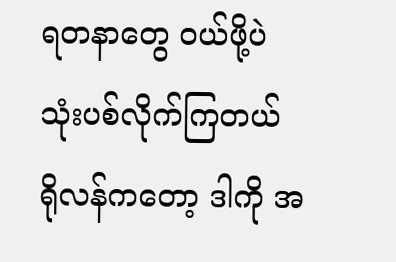ရတနာတွေ ဝယ်ဖို့ပဲ သုံးပစ်လိုက်ကြတယ် ရိုလန်ကတော့ ဒါကို အ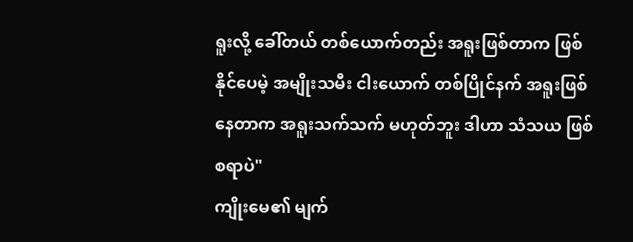ရူးလို့ ခေါ်တယ် တစ်ယောက်တည်း အရူးဖြစ်တာက ဖြစ်နိုင်ပေမဲ့ အမျိုးသမီး ငါးယောက် တစ်ပြိုင်နက် အရူးဖြစ်နေတာက အရူးသက်သက် မဟုတ်ဘူး ဒါဟာ သံသယ ဖြစ်စရာပဲ"
ကျိုးမေ၏ မျက်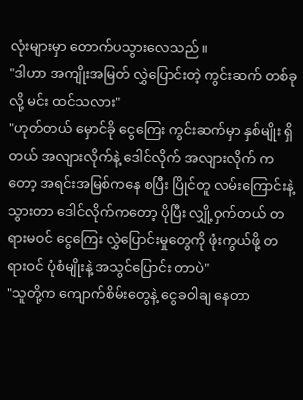လုံးများမှာ တောက်ပသွားလေသည်။
"ဒါဟာ အကျိုးအမြတ် လွှဲပြောင်းတဲ့ ကွင်းဆက် တစ်ခုလို့ မင်း ထင်သလား"
"ဟုတ်တယ် မှောင်ခို ငွေကြေး ကွင်းဆက်မှာ နှစ်မျိုး ရှိတယ် အလျားလိုက်နဲ့ ဒေါင်လိုက် အလျားလိုက် ကတော့ အရင်းအမြစ်ကနေ စပြီး ပြိုင်တူ လမ်းကြောင်းနဲ့ သွားတာ ဒေါင်လိုက်ကတော့ ပိုပြီး လျှို့ဝှက်တယ် တရားမဝင် ငွေကြေး လွှဲပြောင်းမှုတွေကို ဖုံးကွယ်ဖို့ တရားဝင် ပုံစံမျိုးနဲ့ အသွင်ပြောင်း တာပဲ"
"သူတို့က ကျောက်စိမ်းတွေနဲ့ ငွေခဝါချ နေတာ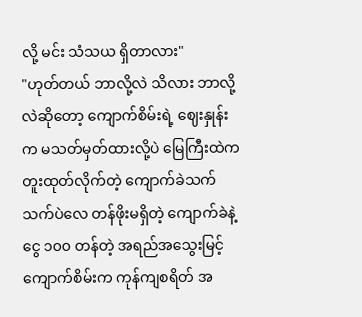လို့ မင်း သံသယ ရှိတာလား"
"ဟုတ်တယ် ဘာလို့လဲ သိလား ဘာလို့လဲဆိုတော့ ကျောက်စိမ်းရဲ့ ဈေးနှုန်းက မသတ်မှတ်ထားလို့ပဲ မြေကြီးထဲက တူးထုတ်လိုက်တဲ့ ကျောက်ခဲသက်သက်ပဲလေ တန်ဖိုးမရှိတဲ့ ကျောက်ခဲနဲ့ ငွေ ၁၀၀ တန်တဲ့ အရည်အသွေးမြင့် ကျောက်စိမ်းက ကုန်ကျစရိတ် အ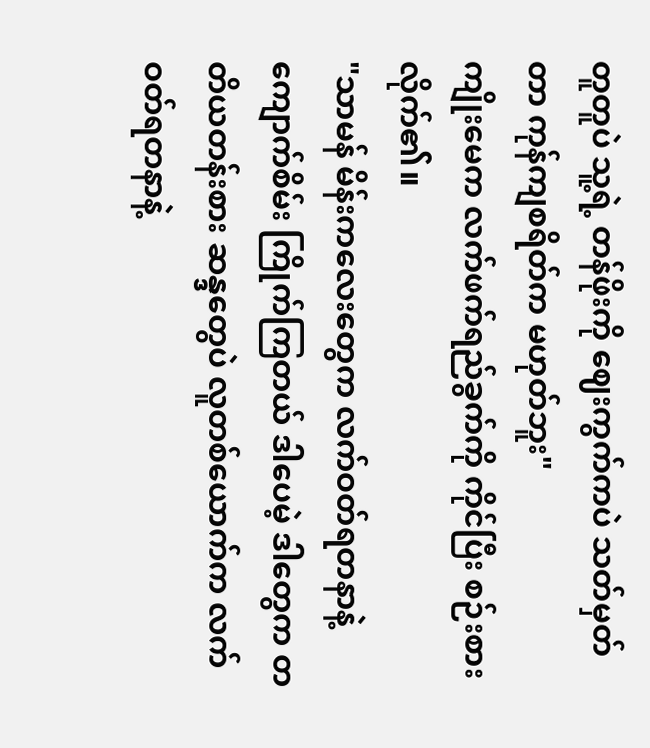တူတူပဲ သူ့ရဲ့ တန်ဖိုးကို ဈေးကွက်ကပဲ သတ်မှတ်တာ ကုန်ကျစရိတ်က မဟုတ်ဘူး"
ကျိုးမေက လက်ဖက်ရည်ခွက်ကို ကိုင်ပြီး စဉ်းစားလိုက်၏။
"သာမန် မိန်းကလေးတွေက လက်ဝတ်ရတနာနဲ့ ကျောက်စိမ်း ကြိုက်ကြတယ် ဒါပေမဲ့ ဒါတွေက တတိယတန်းစား ဆန္ဒတွေပဲ လူတစ်ယောက်က လက်ဝတ်ရတနာနဲ့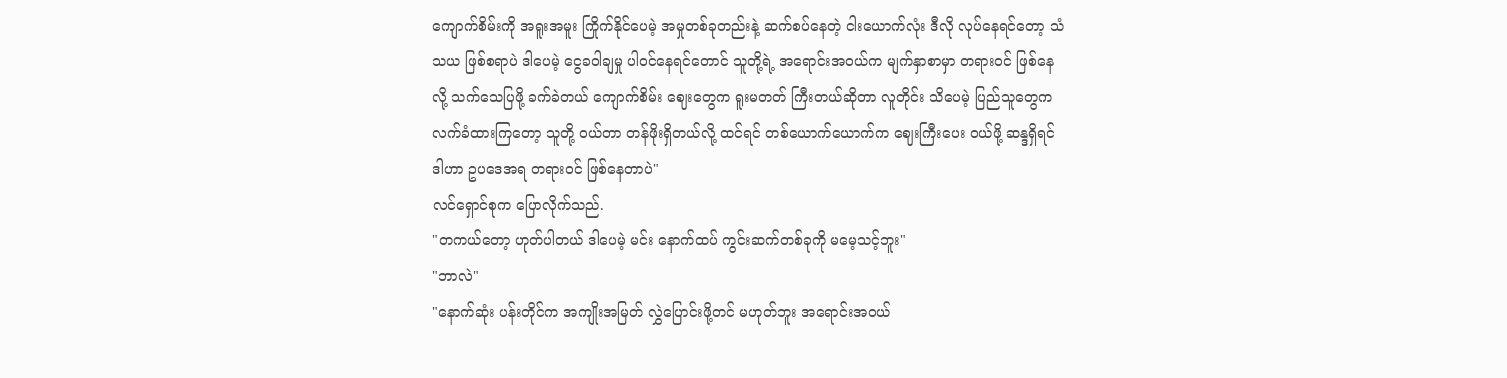ကျောက်စိမ်းကို အရူးအမူး ကြိုက်နိုင်ပေမဲ့ အမှုတစ်ခုတည်းနဲ့ ဆက်စပ်နေတဲ့ ငါးယောက်လုံး ဒီလို လုပ်နေရင်တော့ သံသယ ဖြစ်စရာပဲ ဒါပေမဲ့ ငွေခဝါချမှု ပါဝင်နေရင်တောင် သူတို့ရဲ့ အရောင်းအဝယ်က မျက်နှာစာမှာ တရားဝင် ဖြစ်နေလို့ သက်သေပြဖို့ ခက်ခဲတယ် ကျောက်စိမ်း ဈေးတွေက ရူးမတတ် ကြီးတယ်ဆိုတာ လူတိုင်း သိပေမဲ့ ပြည်သူတွေက လက်ခံထားကြတော့ သူတို့ ဝယ်တာ တန်ဖိုးရှိတယ်လို့ ထင်ရင် တစ်ယောက်ယောက်က ဈေးကြီးပေး ဝယ်ဖို့ ဆန္ဒရှိရင် ဒါဟာ ဥပဒေအရ တရားဝင် ဖြစ်နေတာပဲ"
လင်ရှောင်စုက ပြောလိုက်သည်.
"တကယ်တော့ ဟုတ်ပါတယ် ဒါပေမဲ့ မင်း နောက်ထပ် ကွင်းဆက်တစ်ခုကို မမေ့သင့်ဘူး"
"ဘာလဲ"
"နောက်ဆုံး ပန်းတိုင်က အကျိုးအမြတ် လွှဲပြောင်းဖို့တင် မဟုတ်ဘူး အရောင်းအဝယ်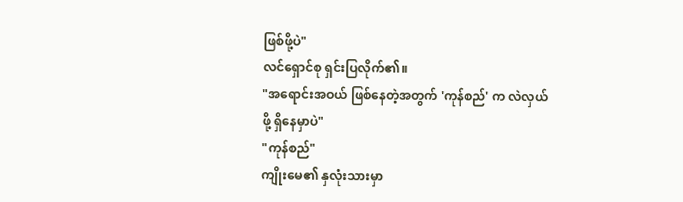ဖြစ်ဖို့ပဲ"
လင်ရှောင်စု ရှင်းပြလိုက်၏။
"အရောင်းအဝယ် ဖြစ်နေတဲ့အတွက် 'ကုန်စည်' က လဲလှယ်ဖို့ ရှိနေမှာပဲ"
"ကုန်စည်"
ကျိုးမေ၏ နှလုံးသားမှာ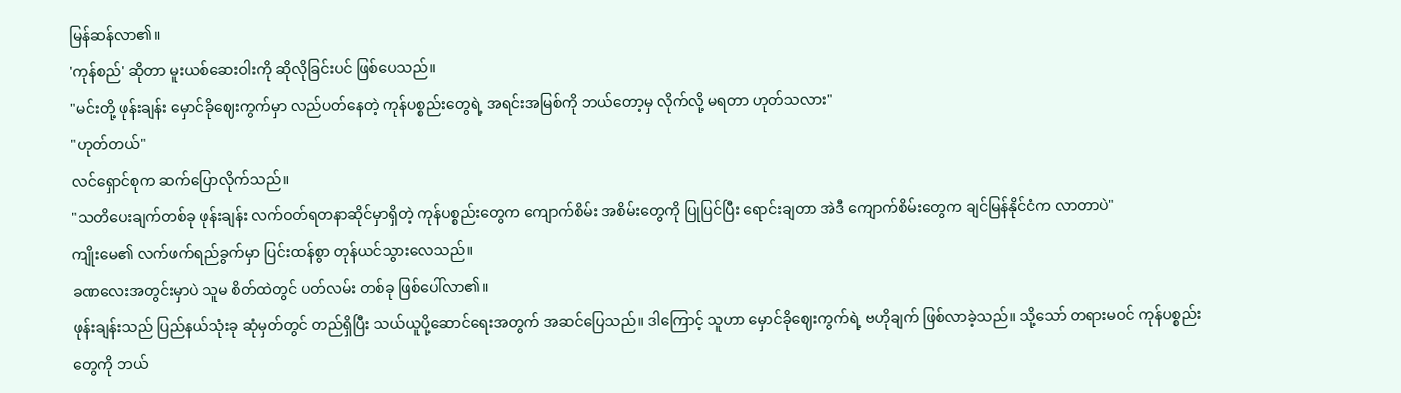မြန်ဆန်လာ၏။
'ကုန်စည်' ဆိုတာ မူးယစ်ဆေးဝါးကို ဆိုလိုခြင်းပင် ဖြစ်ပေသည်။
"မင်းတို့ ဖုန်းချန်း မှောင်ခိုဈေးကွက်မှာ လည်ပတ်နေတဲ့ ကုန်ပစ္စည်းတွေရဲ့ အရင်းအမြစ်ကို ဘယ်တော့မှ လိုက်လို့ မရတာ ဟုတ်သလား"
"ဟုတ်တယ်"
လင်ရှောင်စုက ဆက်ပြောလိုက်သည်။
"သတိပေးချက်တစ်ခု ဖုန်းချန်း လက်ဝတ်ရတနာဆိုင်မှာရှိတဲ့ ကုန်ပစ္စည်းတွေက ကျောက်စိမ်း အစိမ်းတွေကို ပြုပြင်ပြီး ရောင်းချတာ အဲဒီ ကျောက်စိမ်းတွေက ချင်မြန်နိုင်ငံက လာတာပဲ"
ကျိုးမေ၏ လက်ဖက်ရည်ခွက်မှာ ပြင်းထန်စွာ တုန်ယင်သွားလေသည်။
ခဏလေးအတွင်းမှာပဲ သူမ စိတ်ထဲတွင် ပတ်လမ်း တစ်ခု ဖြစ်ပေါ်လာ၏။
ဖုန်းချန်းသည် ပြည်နယ်သုံးခု ဆုံမှတ်တွင် တည်ရှိပြီး သယ်ယူပို့ဆောင်ရေးအတွက် အဆင်ပြေသည်။ ဒါကြောင့် သူဟာ မှောင်ခိုဈေးကွက်ရဲ့ ဗဟိုချက် ဖြစ်လာခဲ့သည်။ သို့သော် တရားမဝင် ကုန်ပစ္စည်းတွေကို ဘယ်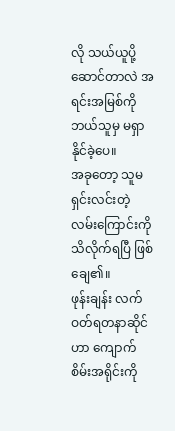လို သယ်ယူပို့ဆောင်တာလဲ အရင်းအမြစ်ကို ဘယ်သူမှ မရှာနိုင်ခဲ့ပေ။
အခုတော့ သူမ ရှင်းလင်းတဲ့ လမ်းကြောင်းကို သိလိုက်ရပြီ ဖြစ်ချေ၏။
ဖုန်းချန်း လက်ဝတ်ရတနာဆိုင်ဟာ ကျောက်စိမ်းအရိုင်းကို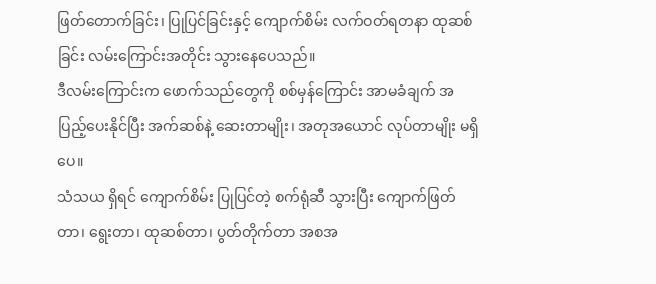ဖြတ်တောက်ခြင်း၊ ပြုပြင်ခြင်းနှင့် ကျောက်စိမ်း လက်ဝတ်ရတနာ ထုဆစ်ခြင်း လမ်းကြောင်းအတိုင်း သွားနေပေသည်။
ဒီလမ်းကြောင်းက ဖောက်သည်တွေကို စစ်မှန်ကြောင်း အာမခံချက် အပြည့်ပေးနိုင်ပြီး အက်ဆစ်နဲ့ ဆေးတာမျိုး၊ အတုအယောင် လုပ်တာမျိုး မရှိပေ။
သံသယ ရှိရင် ကျောက်စိမ်း ပြုပြင်တဲ့ စက်ရုံဆီ သွားပြီး ကျောက်ဖြတ်တာ၊ ရွေးတာ၊ ထုဆစ်တာ၊ ပွတ်တိုက်တာ အစအ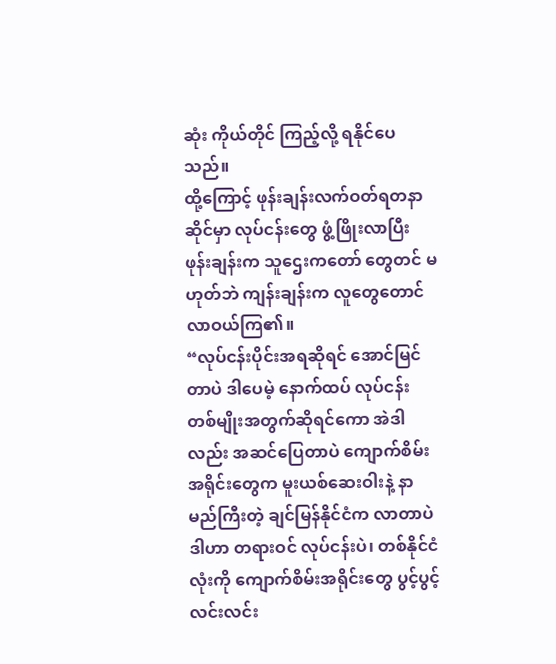ဆုံး ကိုယ်တိုင် ကြည့်လို့ ရနိုင်ပေသည်။
ထို့ကြောင့် ဖုန်းချန်းလက်ဝတ်ရတနာဆိုင်မှာ လုပ်ငန်းတွေ ဖွံ့ဖြိုးလာပြီး ဖုန်းချန်းက သူဌေးကတော် တွေတင် မဟုတ်ဘဲ ကျန်းချန်းက လူတွေတောင် လာဝယ်ကြ၏။
“လုပ်ငန်းပိုင်းအရဆိုရင် အောင်မြင်တာပဲ ဒါပေမဲ့ နောက်ထပ် လုပ်ငန်း တစ်မျိုးအတွက်ဆိုရင်ကော အဲဒါလည်း အဆင်ပြေတာပဲ ကျောက်စိမ်းအရိုင်းတွေက မူးယစ်ဆေးဝါးနဲ့ နာမည်ကြီးတဲ့ ချင်မြန်နိုင်ငံက လာတာပဲ ဒါဟာ တရားဝင် လုပ်ငန်းပဲ၊ တစ်နိုင်ငံလုံးကို ကျောက်စိမ်းအရိုင်းတွေ ပွင့်ပွင့်လင်းလင်း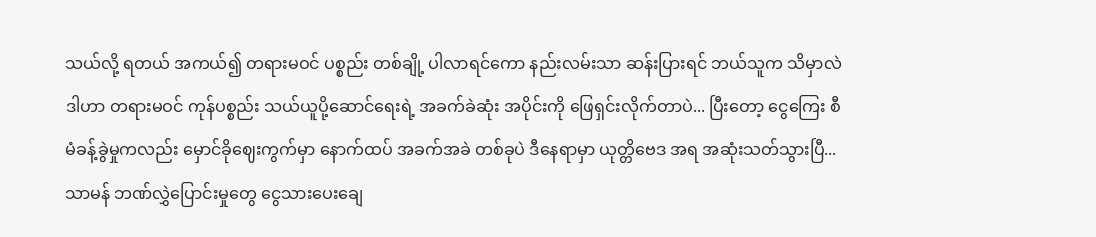သယ်လို့ ရတယ် အကယ်၍ တရားမဝင် ပစ္စည်း တစ်ချို့ ပါလာရင်ကော နည်းလမ်းသာ ဆန်းပြားရင် ဘယ်သူက သိမှာလဲ ဒါဟာ တရားမဝင် ကုန်ပစ္စည်း သယ်ယူပို့ဆောင်ရေးရဲ့ အခက်ခဲဆုံး အပိုင်းကို ဖြေရှင်းလိုက်တာပဲ... ပြီးတော့ ငွေကြေး စီမံခန့်ခွဲမှုကလည်း မှောင်ခိုဈေးကွက်မှာ နောက်ထပ် အခက်အခဲ တစ်ခုပဲ ဒီနေရာမှာ ယုတ္တိဗေဒ အရ အဆုံးသတ်သွားပြီ... သာမန် ဘဏ်လွှဲပြောင်းမှုတွေ ငွေသားပေးချေ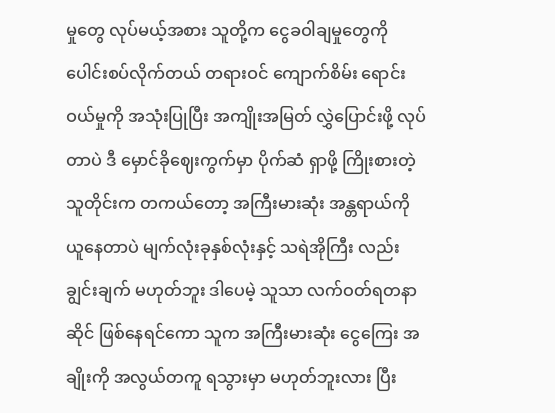မှုတွေ လုပ်မယ့်အစား သူတို့က ငွေခဝါချမှုတွေကို ပေါင်းစပ်လိုက်တယ် တရားဝင် ကျောက်စိမ်း ရောင်းဝယ်မှုကို အသုံးပြုပြီး အကျိုးအမြတ် လွှဲပြောင်းဖို့ လုပ်တာပဲ ဒီ မှောင်ခိုဈေးကွက်မှာ ပိုက်ဆံ ရှာဖို့ ကြိုးစားတဲ့သူတိုင်းက တကယ်တော့ အကြီးမားဆုံး အန္တရာယ်ကို ယူနေတာပဲ မျက်လုံးခုနှစ်လုံးနှင့် သရဲအိုကြီး လည်း ချွင်းချက် မဟုတ်ဘူး ဒါပေမဲ့ သူသာ လက်ဝတ်ရတနာဆိုင် ဖြစ်နေရင်ကော သူက အကြီးမားဆုံး ငွေကြေး အချိုးကို အလွယ်တကူ ရသွားမှာ မဟုတ်ဘူးလား ပြီး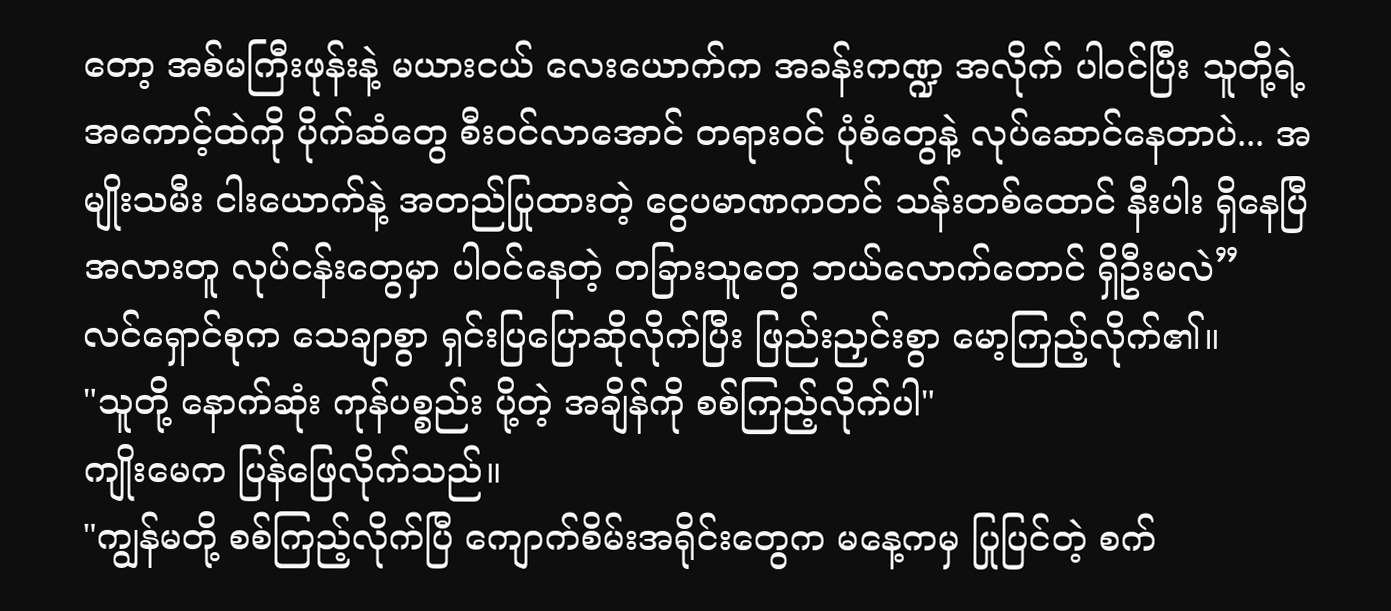တော့ အစ်မကြီးဖုန်းနဲ့ မယားငယ် လေးယောက်က အခန်းကဏ္ဍ အလိုက် ပါဝင်ပြီး သူတို့ရဲ့ အကောင့်ထဲကို ပိုက်ဆံတွေ စီးဝင်လာအောင် တရားဝင် ပုံစံတွေနဲ့ လုပ်ဆောင်နေတာပဲ... အမျိုးသမီး ငါးယောက်နဲ့ အတည်ပြုထားတဲ့ ငွေပမာဏကတင် သန်းတစ်ထောင် နီးပါး ရှိနေပြီ အလားတူ လုပ်ငန်းတွေမှာ ပါဝင်နေတဲ့ တခြားသူတွေ ဘယ်လောက်တောင် ရှိဦးမလဲ”
လင်ရှောင်စုက သေချာစွာ ရှင်းပြပြောဆိုလိုက်ပြီး ဖြည်းညှင်းစွာ မော့ကြည့်လိုက်၏။
"သူတို့ နောက်ဆုံး ကုန်ပစ္စည်း ပို့တဲ့ အချိန်ကို စစ်ကြည့်လိုက်ပါ"
ကျိုးမေက ပြန်ဖြေလိုက်သည်။
"ကျွန်မတို့ စစ်ကြည့်လိုက်ပြီ ကျောက်စိမ်းအရိုင်းတွေက မနေ့ကမှ ပြုပြင်တဲ့ စက်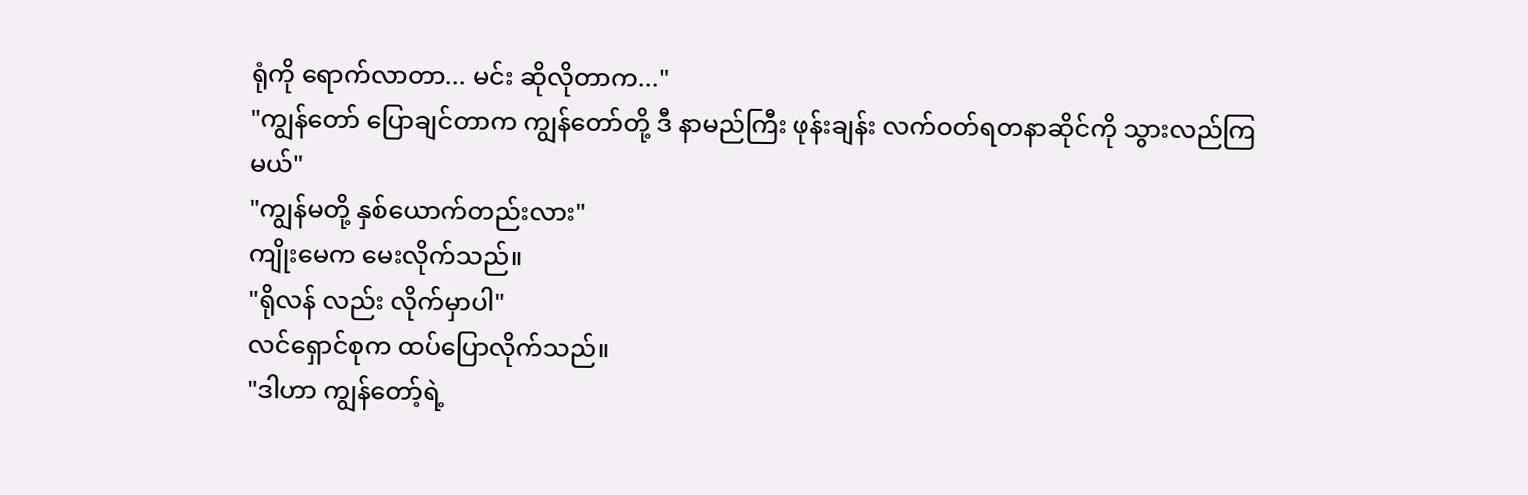ရုံကို ရောက်လာတာ... မင်း ဆိုလိုတာက..."
"ကျွန်တော် ပြောချင်တာက ကျွန်တော်တို့ ဒီ နာမည်ကြီး ဖုန်းချန်း လက်ဝတ်ရတနာဆိုင်ကို သွားလည်ကြမယ်"
"ကျွန်မတို့ နှစ်ယောက်တည်းလား"
ကျိုးမေက မေးလိုက်သည်။
"ရိုလန် လည်း လိုက်မှာပါ"
လင်ရှောင်စုက ထပ်ပြောလိုက်သည်။
"ဒါဟာ ကျွန်တော့်ရဲ့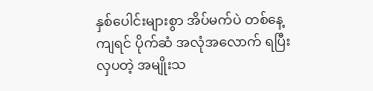နှစ်ပေါင်းများစွာ အိပ်မက်ပဲ တစ်နေ့ကျရင် ပိုက်ဆံ အလုံအလောက် ရပြီး လှပတဲ့ အမျိုးသ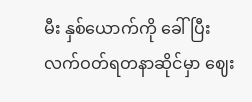မီး နှစ်ယောက်ကို ခေါ်ပြီး လက်ဝတ်ရတနာဆိုင်မှာ ဈေး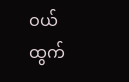ဝယ်ထွက်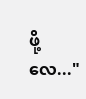ဖို့လေ..."